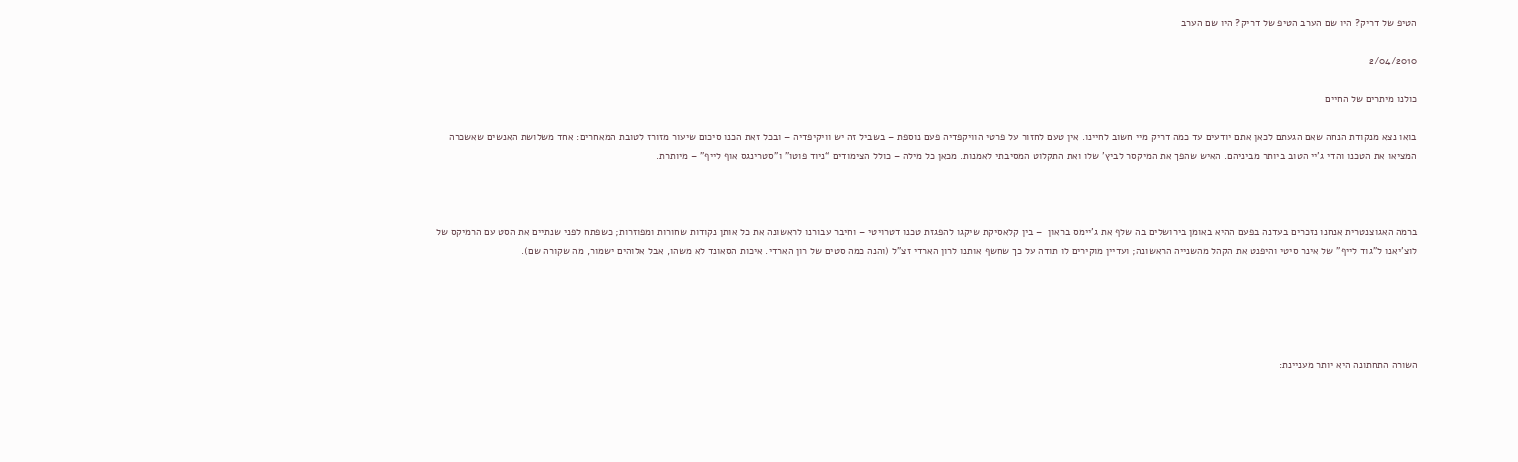הטיפ של דריק? היו שם הערב הטיפ של דריק? היו שם הערב

2/04/2010

כולנו מיתרים של החיים

בואו נצא מנקודת הנחה שאם הגעתם לכאן אתם יודעים עד כמה דריק מיי חשוב לחיינו. אין טעם לחזור על פרטי הוויקפדיה פעם נוספת – בשביל זה יש וויקיפדיה – ובכל זאת הכנו סיכום שיעור מזורז לטובת המאחרים: אחד משלושת האנשים שאשכרה המציאו את הטכנו והדי ג’יי הטוב ביותר מביניהם. האיש שהפך את המיקסר לביץ’ שלו ואת התקלוט המסיבתי לאמנות. מכאן כל מילה – כולל הצימודים “ניוד פוטו” ו”סטרינגס אוף לייף” – מיותרת.



ברמה האגוצנטרית אנחנו נזכרים בעדנה בפעם ההיא באומן בירושלים בה שלף את ג’יימס בראון  – בין קלאסיקת שיקגו להפגזת טכנו דטרויטי – וחיבר עבורנו לראשונה את כל אותן נקודות שחורות ומפוזרות; כשפתח לפני שנתיים את הסט עם הרמיקס של לוצ’יאנו ל”גוד לייף” של אינר סיטי והיפנט את הקהל מהשנייה הראשונה; ועדיין מוקירים לו תודה על כך שחשף אותנו לרון הארדי זצ”ל (והנה כמה סטים של רון הארדי. איכות הסאונד לא משהו, אבל אלוהים ישמור, מה שקורה שם).





השורה התחתונה היא יותר מעניינת: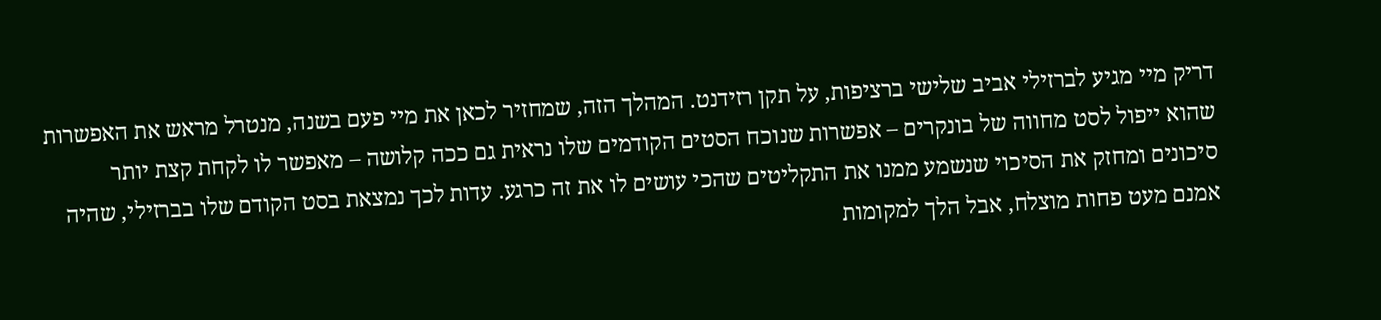דריק מיי מגיע לברזילי אביב שלישי ברציפות, על תקן רזידנט. המהלך הזה, שמחזיר לכאן את מיי פעם בשנה, מנטרל מראש את האפשרות שהוא ייפול לסט מחווה של בונקרים – אפשרות שנוכח הסטים הקודמים שלו נראית גם ככה קלושה – מאפשר לו לקחת קצת יותר סיכונים ומחזק את הסיכוי שנשמע ממנו את התקליטים שהכי עושים לו את זה כרגע. עדות לכך נמצאת בסט הקודם שלו בברזילי, שהיה אמנם מעט פחות מוצלח, אבל הלך למקומות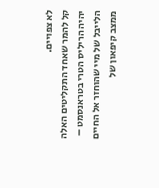לא צפויים.
קל להמר שאחד התקליטים האלה יהיה הריליס הטרי בטראנסמט – הלייבל של מיי שהוחזר אל החיים ממצב קיפאון של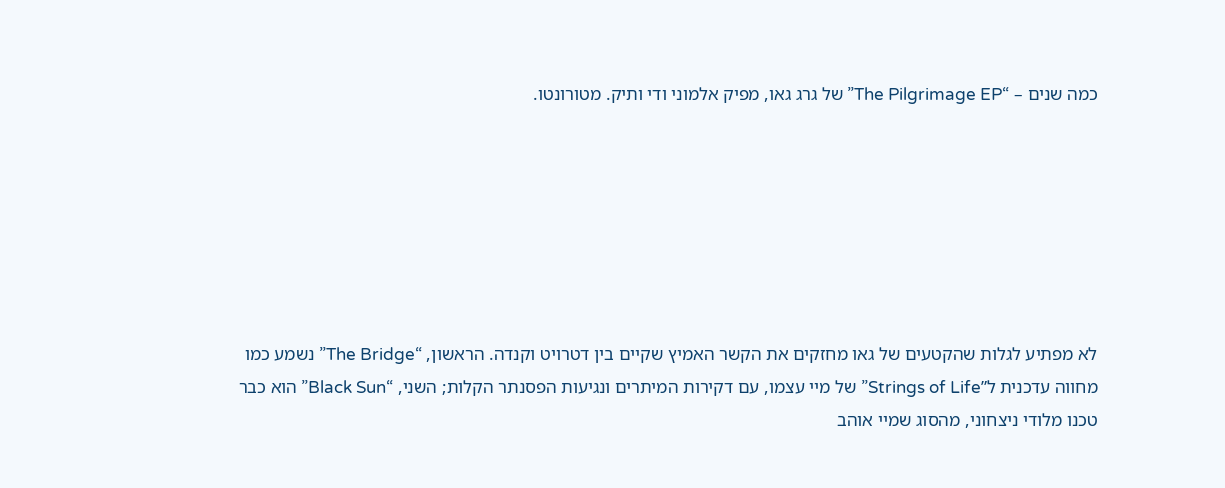כמה שנים – “The Pilgrimage EP” של גרג גאו, מפיק אלמוני ודי ותיק. מטורונטו.







לא מפתיע לגלות שהקטעים של גאו מחזקים את הקשר האמיץ שקיים בין דטרויט וקנדה. הראשון, “The Bridge” נשמע כמו מחווה עדכנית ל”Strings of Life” של מיי עצמו, עם דקירות המיתרים ונגיעות הפסנתר הקלות; השני, “Black Sun” הוא כבר טכנו מלודי ניצחוני, מהסוג שמיי אוהב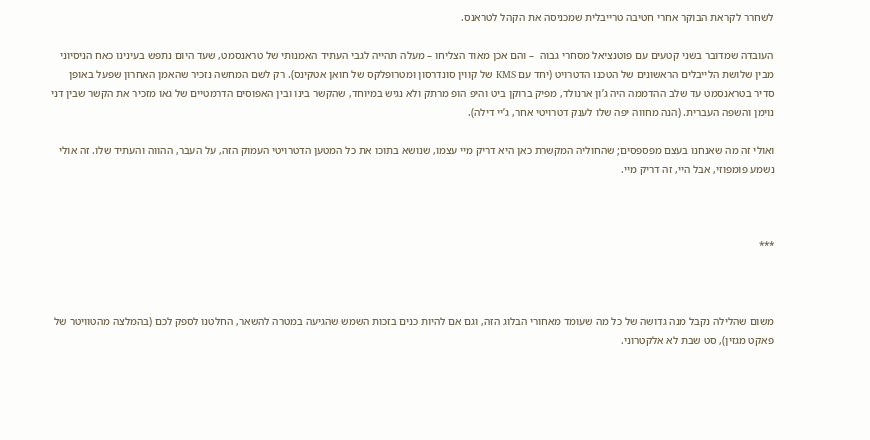לשחרר לקראת הבוקר אחרי חטיבה טרייבלית שמכניסה את הקהל לטראנס.

העובדה שמדובר בשני קטעים עם פוטנציאל מסחרי גבוה  – והם אכן מאוד הצליחו – מעלה תהייה לגבי העתיד האמנותי של טראנסמט, שעד היום נתפש בעינינו כאח הניסיוני מבין שלושת הלייבלים הראשונים של הטכנו הדטרויט (יחד עם KMS של קווין סונדרסון ומטרופלקס של חואן אטקינס). רק לשם המחשה נזכיר שהאמן האחרון שפעל באופן סדיר בטראנסמט עד שלב ההדממה היה ג’ון ארנולד, מפיק ברוקן ביט והיפ הופ מרתק ולא נגיש במיוחד, שהקשר בינו ובין האפוסים הדרמטיים של גאו מזכיר את הקשר שבין דני נוימן והשפה העברית. (הנה מחווה יפה שלו לענק דטרויטי אחר, ג’יי דילה).

ואולי זה מה שאנחנו בעצם מפספסים; שהחוליה המקשרת כאן היא דריק מיי עצמו, שנושא בתוכו את כל המטען הדטרויטי העמוק הזה, על העבר, ההווה והעתיד שלו. זה אולי נשמע פומפוזי, אבל היי, זה דריק מיי.



***



משום שהלילה נקבל מנה גדושה של כל מה שעומד מאחורי הבלוג הזה, וגם אם להיות כנים בזכות השמש שהגיעה במטרה להשאר, החלטנו לספק לכם (בהמלצה מהטוויטר של פאקט מגזין), סט שבת לא אלקטרוני.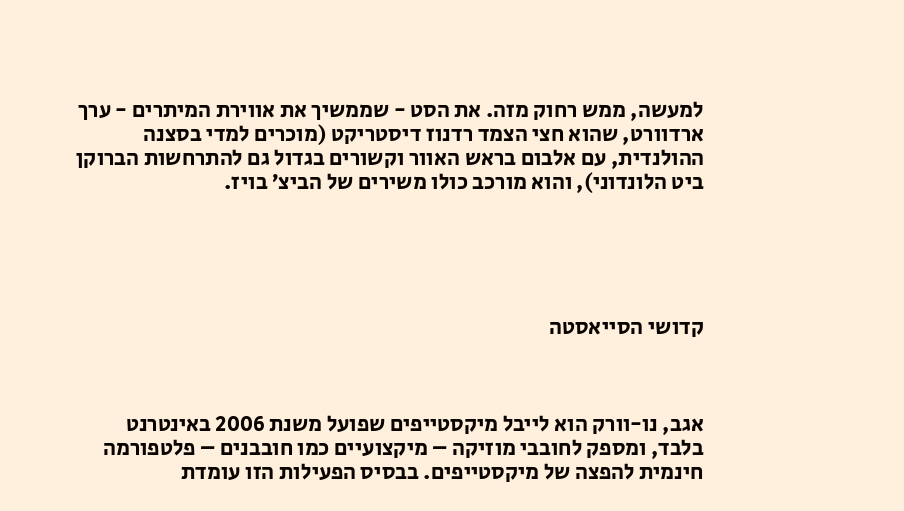למעשה, ממש רחוק מזה. את הסט - שממשיך את אווירת המיתרים - ערך ארדוורט, שהוא חצי הצמד רדנוז דיסטריקט (מוכרים למדי בסצנה ההולנדית, עם אלבום בראש האוור וקשורים בגדול גם להתרחשות הברוקן ביט הלונדוני), והוא מורכב כולו משירים של הביצ’ בויז.





קדושי הסייאסטה



אגב, נו-וורק הוא לייבל מיקסטייפים שפועל משנת 2006 באינטרנט בלבד, ומספק לחובבי מוזיקה – מיקצועיים כמו חובבנים – פלטפורמה חינמית להפצה של מיקסטייפים. בבסיס הפעילות הזו עומדת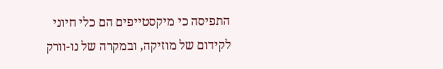התפיסה כי מיקסטייפים הם כלי חיוני לקידום של מוזיקה, ובמקרה של נו-וורק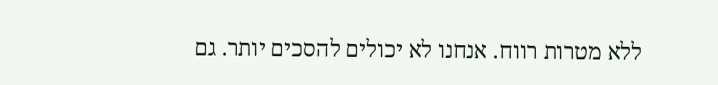ללא מטרות רווח. אנחנו לא יכולים להסכים יותר. גם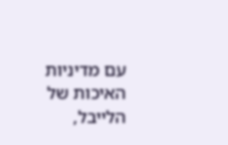עם מדיניות האיכות של הלייבל,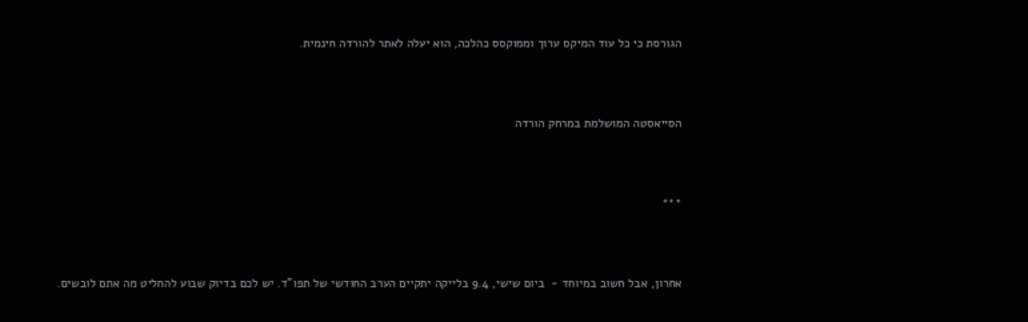הגורסת כי כל עוד המיקס ערוך וממוקסס כהלכה, הוא יעלה לאתר להורדה חינמית.



הסייאסטה המושלמת במרחק הורדה



***



אחרון, אבל חשוב במיוחד -  ביום שישי, 9.4 בלייקה יתקיים הערב החודשי של תפו”ד. יש לכם בדיוק שבוע להחליט מה אתם לובשים.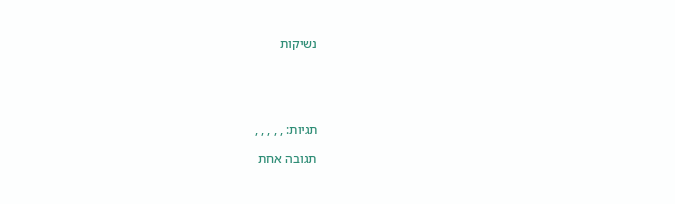נשיקות





תגיות: , , , , ,

תגובה אחת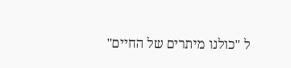ל "כולנו מיתרים של החיים"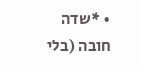• *שדה חובה (בלי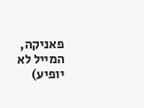פאניקה, המייל לא יופיע)